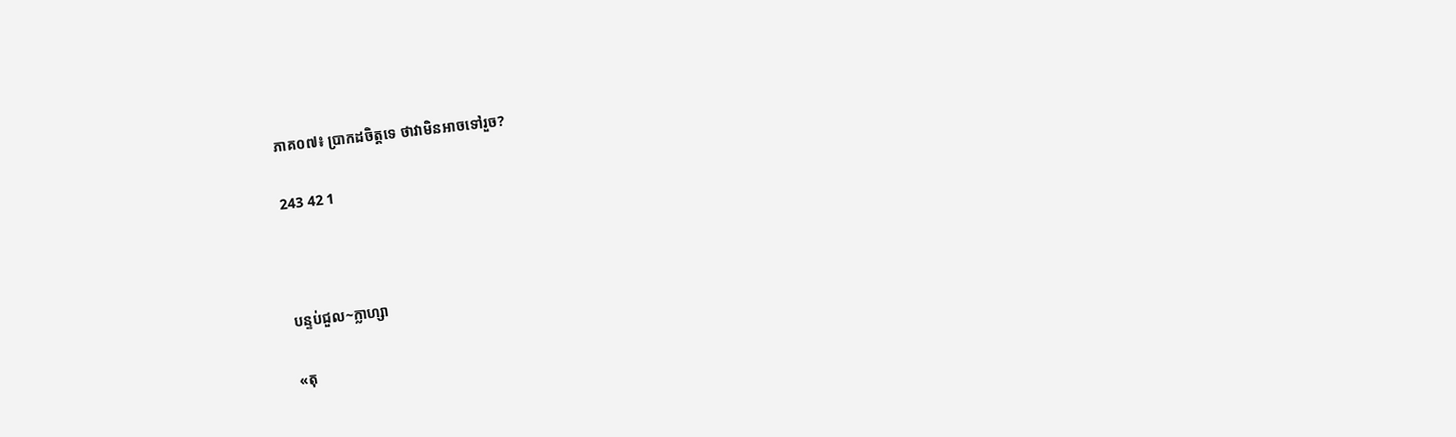ភាគ០៧៖ ប្រាកដចិត្តទេ ថាវាមិនអាចទៅរួច?

243 42 1



បន្ទប់ជួល~ក្លាហ្សា

«តុ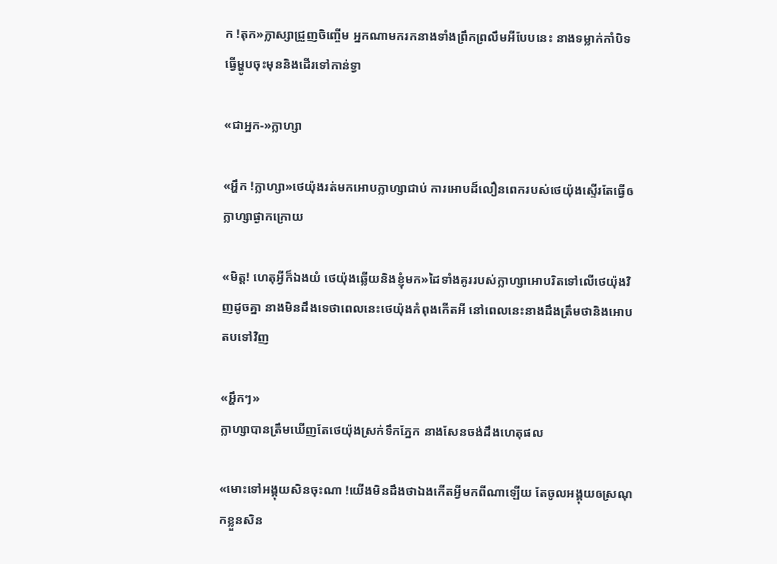ក !តុក»ក្លាស្សាជ្រួញចិញ្ចើម អ្នកណាមករកនាងទាំងព្រឹកព្រលឹមអីបែបនេះ នាងទម្លាក់កាំបិទធ្វើម្ហូបចុះមុននិងដើរទៅកាន់ទ្វា

«ជាអ្នក-»ក្លាហ្សា

«អ្ហឹក !ក្លាហ្សា»ថេយ៉ុងរត់មកអោបក្លាហ្សាជាប់ ការអោបដ៏លឿនពេករបស់ថេយ៉ុងស្ទើរតែធ្វើឲក្លាហ្សាផ្ងាកក្រោយ

«មិត្ត! ហេតុអ្វីក៏ឯងយំ ថេយ៉ុងឆ្លើយនិងខ្ញុំមក»ដៃទាំងគូររបស់ក្លាហ្សាអោបរិតទៅលើថេយ៉ុងវិញដូចគ្នា នាងមិនដឹងទេថាពេលនេះថេយ៉ុងកំពុងកើតអី នៅពេលនេះនាងដឹងត្រឹមថានិងអោបតបទៅវិញ

«អ្ហឹកៗ»
ក្លាហ្សាបានត្រឹមឃើញតែថេយ៉ុងស្រក់ទឹកភ្នែក នាងសែនចង់ដឹងហេតុផល

«មោះទៅអង្គុយសិនចុះណា !យើងមិនដឹងថាឯងកើតអ្វីមកពីណាឡើយ តែចូលអង្គុយឲស្រណុកខ្លួនសិន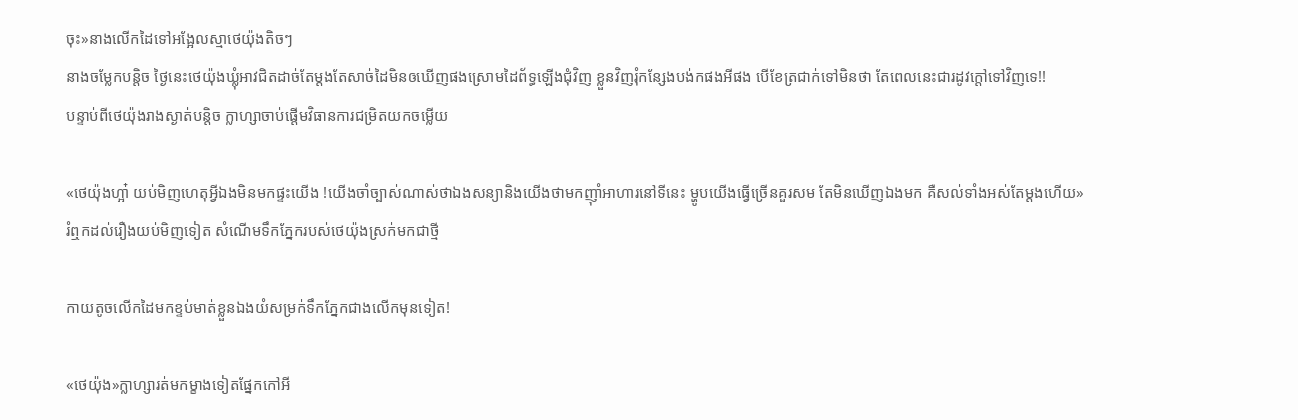ចុះ»នាងលើកដៃទៅអង្អែលស្មាថេយ៉ុងតិចៗ
នាងចម្លែកបន្តិច ថ្ងៃនេះថេយ៉ុងឃ្លុំអាវជិតដាច់តែម្តងតែសាច់ដៃមិនឲឃើញផងស្រោមដៃព័ទ្ធឡើងជុំវិញ ខ្លួនវិញរុំកន្សែងបង់កផងអីផង បើខែត្រជាក់ទៅមិនថា តែពេលនេះជារដូវក្តៅទៅវិញទេ!!
បន្ទាប់ពីថេយ៉ុងរាងស្ងាត់បន្តិច ក្លាហ្សាចាប់ផ្តើមវិធានការជម្រិតយកចម្លើយ

«ថេយ៉ុងហ្អា៎ យប់មិញហេតុអ្វីឯងមិនមកផ្ទះយើង !យើងចាំច្បាស់ណាស់ថាឯងសន្យានិងយើងថាមកញុាំអាហារនៅទីនេះ ម្ហូបយើងធ្វើច្រើនគួរសម តែមិនឃើញឯងមក គឺសល់ទាំងអស់តែម្តងហើយ»
រំឮកដល់រឿងយប់មិញទៀត សំណើមទឹកភ្នែករបស់ថេយ៉ុងស្រក់មកជាថ្មី

កាយតូចលើកដៃមកខ្ទប់មាត់ខ្លួនឯងយំសម្រក់ទឹកភ្នែកជាងលើកមុនទៀត!

«ថេយ៉ុង»ក្លាហ្សារត់មកម្ខាងទៀតផ្នែកកៅអី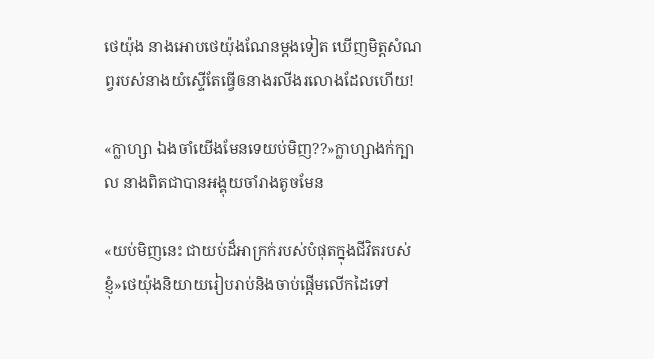ថេយ៉ុង នាងអោបថេយ៉ុងណែនម្តងទៀត ឃើញមិត្តសំណព្វរបស់នាងយំស្ទើតែធ្វើឲនាងរលីងរលោងដែលហើយ!

«ក្លាហ្សា ឯងចាំយើងមែនទេយប់មិញ??»ក្លាហ្សាងក់ក្បាល នាងពិតជាបានអង្គុយចាំរាងតូចមែន

«យប់មិញនេះ ជាយប់ដ៏អាក្រក់របស់បំផុតក្នុងជីវិតរបស់ខ្ញុំ»ថេយ៉ុងនិយាយរៀបរាប់និងចាប់ផ្តើមលើកដៃទៅ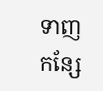ទាញកន្សែ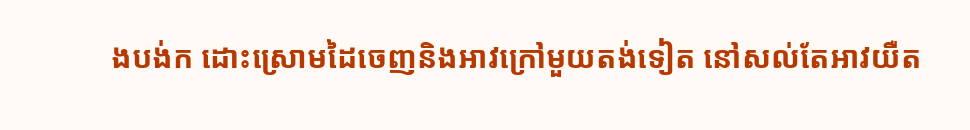ងបង់ក ដោះស្រោមដៃចេញនិងអាវក្រៅមួយតង់ទៀត នៅសល់តែអាវយឺត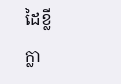ដៃខ្លី
ក្លា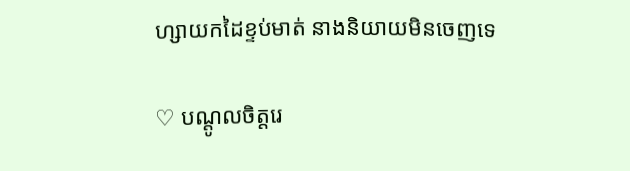ហ្សាយកដៃខ្ទប់មាត់ នាងនិយាយមិនចេញទេ

♡ បណ្តូលចិត្តរេ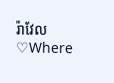រ៉ាវែល ♡Where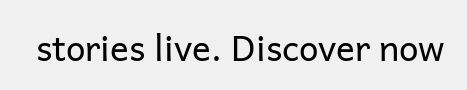stories live. Discover now